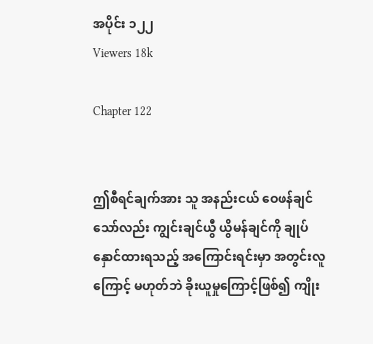အပိုင်း ၁၂၂
Viewers 18k

Chapter 122


ဤစီရင်ချက်အား သူ အနည်းငယ် ဝေဖန်ချင်သော်လည်း ကျွင်းချင်ယွီ ယွိမန်ချင်ကို ချုပ်နှောင်ထားရသည့် အကြောင်းရင်းမှာ အတွင်းလူကြောင့် မဟုတ်ဘဲ ခိုးယူမှုကြောင့်ဖြစ်၍ ကျိုး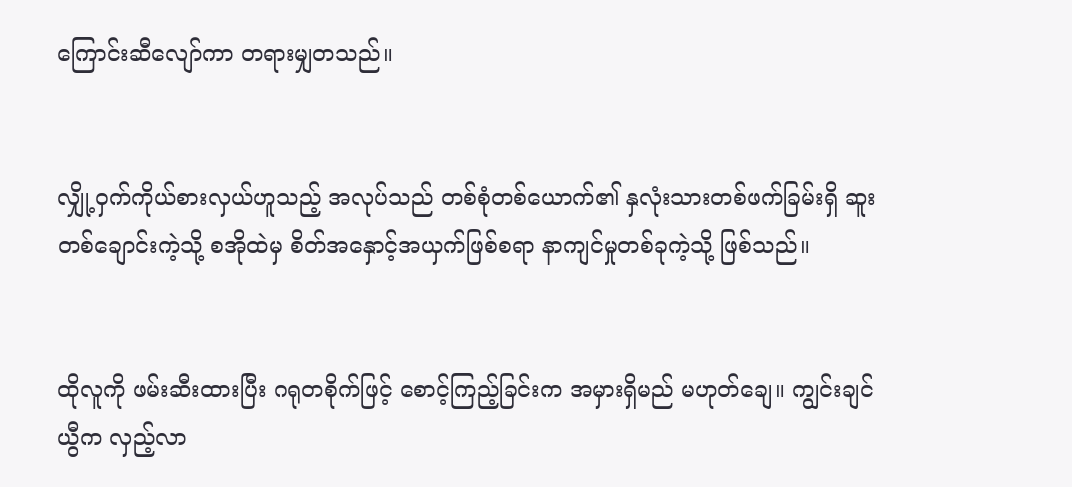ကြောင်းဆီလျော်ကာ တရားမျှတသည်။


လျှို့ဝှက်ကိုယ်စားလှယ်ဟူသည့် အလုပ်သည် တစ်စုံတစ်ယောက်၏ နှလုံးသားတစ်ဖက်ခြမ်းရှိ ဆူးတစ်ချောင်းကဲ့သို့ စအိုထဲမှ စိတ်အနှောင့်အယှက်ဖြစ်စရာ နာကျင်မှုတစ်ခုကဲ့သို့ ဖြစ်သည်။


ထိုလူကို ဖမ်းဆီးထားပြီး ဂရုတစိုက်ဖြင့် စောင့်ကြည့်ခြင်းက အမှားရှိမည် မဟုတ်ချေ။ ကျွင်းချင်ယွီက လှည့်လာ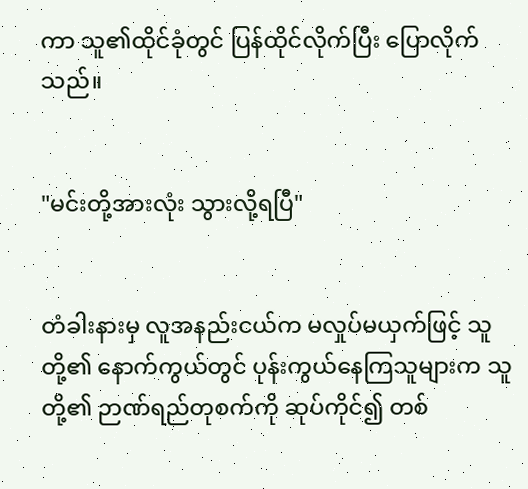ကာ သူ၏ထိုင်ခုံတွင် ပြန်ထိုင်လိုက်ပြီး ပြောလိုက်သည်။


"မင်းတို့အားလုံး သွားလို့ရပြီ"


တံခါးနားမှ လူအနည်းငယ်က မလှုပ်မယှက်ဖြင့် သူတို့၏ နောက်ကွယ်တွင် ပုန်းကွယ်နေကြသူများက သူတို့၏ ဉာဏ်ရည်တုစက်ကို ဆုပ်ကိုင်၍ တစ်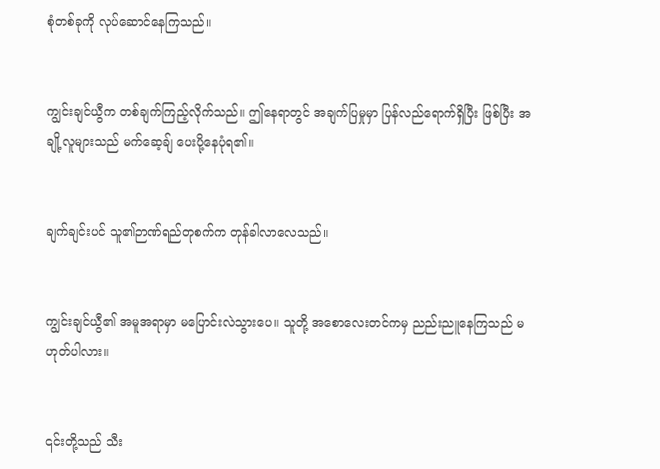စုံတစ်ခုကို လုပ်ဆောင်နေကြသည်။


ကျွင်းချင်ယွီက တစ်ချက်ကြည့်လိုက်သည်။ ဤနေရာတွင် အချက်ပြမှုမှာ ပြန်လည်ရောက်ရှိပြီး ဖြစ်ပြီး အချို့လူများသည် မက်ဆေ့ချ် ပေးပို့နေပုံရ၏။


ချက်ချင်းပင် သူ၏ဉာဏ်ရည်တုစက်က တုန်ခါလာလေသည်။


ကျွင်းချင်ယွီ၏ အမူအရာမှာ မပြောင်းလဲသွားပေ။ သူတို့ အစောလေးတင်ကမှ ညည်းညူနေကြသည် မဟုတ်ပါလား။


၎င်းတို့သည် သီး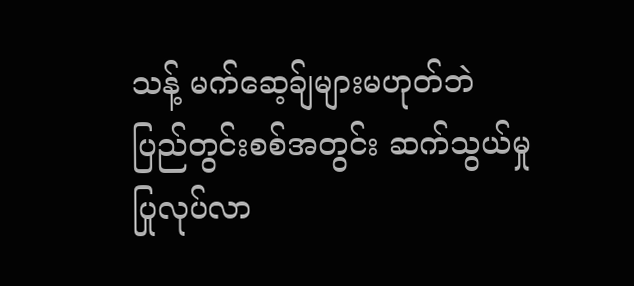သန့် မက်ဆေ့ခ်ျများမဟုတ်ဘဲ ပြည်တွင်းစစ်အတွင်း ဆက်သွယ်မှု ပြုလုပ်လာ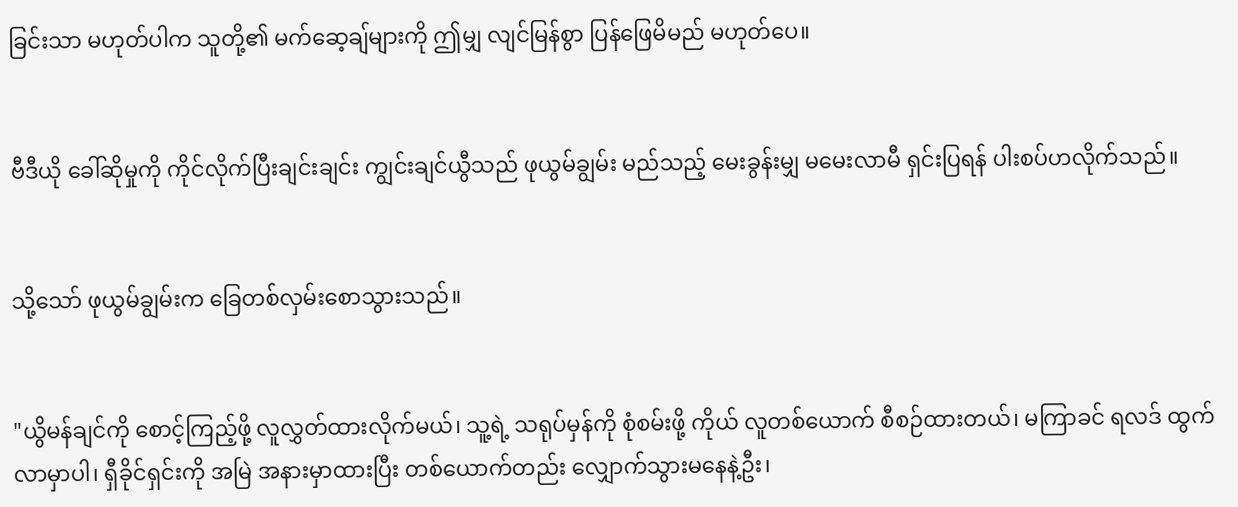ခြင်းသာ မဟုတ်ပါက သူတို့၏ မက်ဆေ့ချ်များကို ဤမျှ လျင်မြန်စွာ ပြန်ဖြေမိမည် မဟုတ်ပေ။


ဗီဒီယို ခေါ်ဆိုမှုကို ကိုင်လိုက်ပြီးချင်းချင်း ကျွင်းချင်ယွီသည် ဖုယွမ်ချွမ်း မည်သည့် မေးခွန်းမျှ မမေးလာမီ ရှင်းပြရန် ပါးစပ်ဟလိုက်သည်။


သို့သော် ဖုယွမ်ချွမ်းက ခြေတစ်လှမ်းစောသွားသည်။


"ယွိမန်ချင်ကို စောင့်ကြည့်ဖို့ လူလွှတ်ထားလိုက်မယ်၊ သူ့ရဲ့ သရုပ်မှန်ကို စုံစမ်းဖို့ ကိုယ် လူတစ်ယောက် စီစဉ်ထားတယ်၊ မကြာခင် ရလဒ် ထွက်လာမှာပါ၊ ရှီခိုင်ရှင်းကို အမြဲ အနားမှာထားပြီး တစ်ယောက်တည်း လျှောက်သွားမနေနဲ့ဦး၊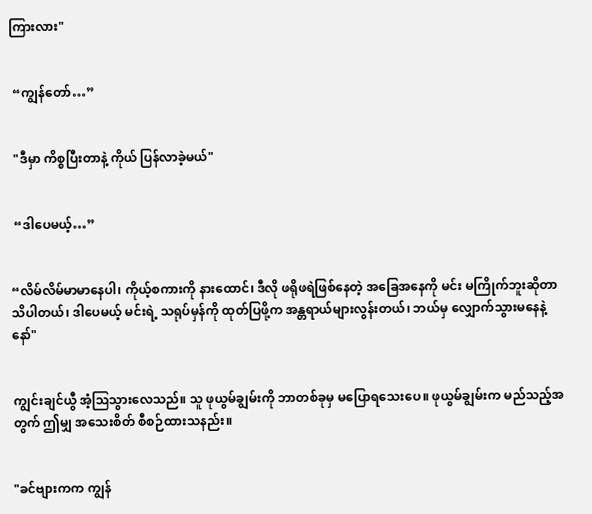ကြားလား"


 “ကျွန်တော်…”


 "ဒီမှာ ကိစ္စပြီးတာနဲ့ ကိုယ် ပြန်လာခဲ့မယ်"


 “ဒါပေမယ့်…”


“လိမ်လိမ်မာမာနေပါ၊ ကိုယ့်စကားကို နားထောင်၊ ဒီလို ဖရိုဖရဲဖြစ်နေတဲ့ အခြေအနေကို မင်း မကြိုက်ဘူးဆိုတာ သိပါတယ်၊ ဒါပေမယ့် မင်းရဲ့ သရုပ်မှန်ကို ထုတ်ပြဖို့က အန္တရာယ်များလွန်းတယ်၊ ဘယ်မှ လျှောက်သွားမနေနဲ့နော်"


ကျွင်းချင်ယွီ အံ့ဩသွားလေသည်။ သူ ဖုယွမ်ချွမ်းကို ဘာတစ်ခုမှ မပြောရသေးပေ။ ဖုယွမ်ချွမ်းက မည်သည့်အတွက် ဤမျှ အသေးစိတ် စီစဉ်ထားသနည်း။


"ခင်ဗျားကက ကျွန်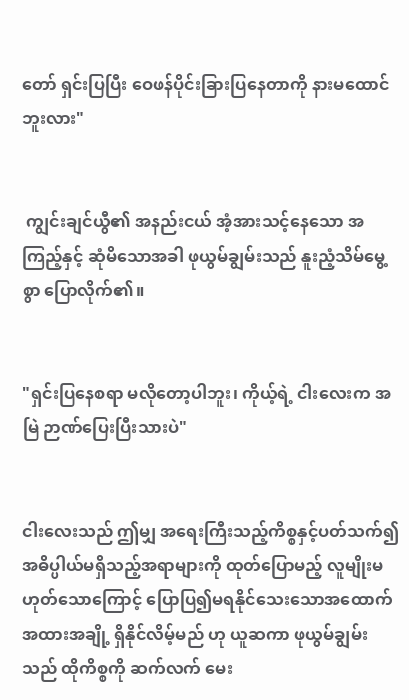တော် ရှင်းပြပြီး ဝေဖန်ပိုင်းခြားပြနေတာကို နားမထောင်ဘူးလား"


 ကျွင်းချင်ယွီ၏ အနည်းငယ် အံ့အားသင့်နေသော အကြည့်နှင့် ဆုံမိသောအခါ ဖုယွမ်ချွမ်းသည် နူးညံ့သိမ်မွေ့စွာ ပြောလိုက်၏။


"ရှင်းပြနေစရာ မလိုတော့ပါဘူး၊ ကိုယ့်ရဲ့ ငါးလေးက အမြဲ ဉာဏ်ပြေးပြီးသားပဲ"


ငါးလေးသည် ဤမျှ အရေးကြီးသည့်ကိစ္စနှင့်ပတ်သက်၍ အဓိပ္ပါယ်မရှိသည့်အရာများကို ထုတ်ပြောမည့် လူမျိုးမဟုတ်သောကြောင့် ပြောပြ၍မရနိုင်သေးသောအထောက်အထားအချို့ ရှိနိုင်လိမ့်မည် ဟု ယူဆကာ ဖုယွမ်ချွမ်းသည် ထိုကိစ္စကို ဆက်လက် မေး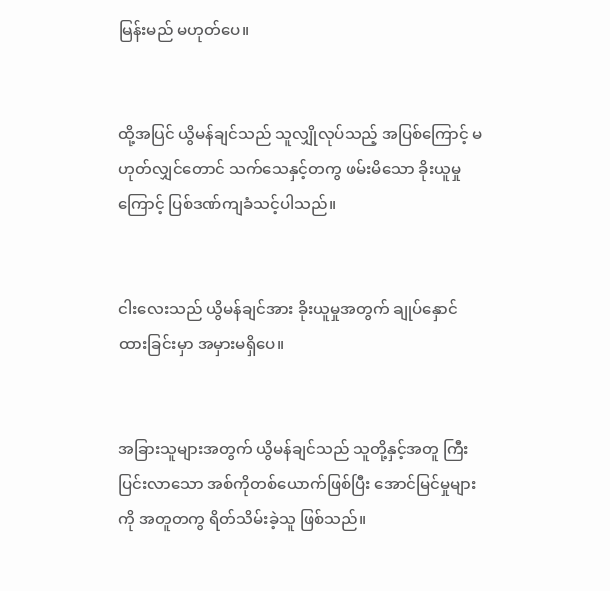မြန်းမည် မဟုတ်ပေ။


ထို့အပြင် ယွိမန်ချင်သည် သူလျှိုလုပ်သည့် အပြစ်ကြောင့် မဟုတ်လျှင်တောင် သက်သေနှင့်တကွ ဖမ်းမိ‌သော ခိုးယူမှုကြောင့် ပြစ်ဒဏ်ကျခံသင့်ပါသည်။


ငါးလေးသည် ယွိမန်ချင်အား ခိုးယူမှုအတွက် ချုပ်နှောင်ထားခြင်းမှာ အမှားမရှိပေ။


အခြားသူများအတွက် ယွိမန်ချင်သည် သူတို့နှင့်အတူ ကြီးပြင်းလာသော အစ်ကိုတစ်ယောက်ဖြစ်ပြီး အောင်မြင်မှုများကို အတူတကွ ရိတ်သိမ်းခဲ့သူ ဖြစ်သည်။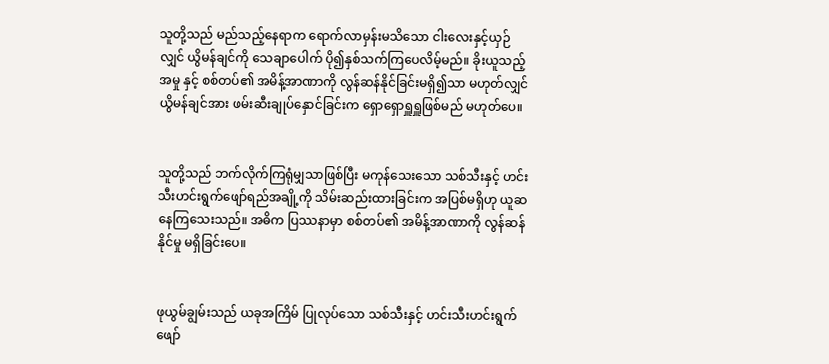သူတို့သည် မည်သည့်နေရာက ရောက်လာမှန်းမသိသော ငါးလေးနှင့်ယှဉ်လျှင် ယွိမန်ချင်ကို သေချာပေါက် ပို၍နှစ်သက်ကြပေလိမ့်မည်။ ခိုးယူသည့်အမှု နှင့် စစ်တပ်၏ အမိန့်အာဏာကို လွန်ဆန်နိုင်ခြင်းမရှိ၍သာ မဟုတ်လျှင် ယွိမန်ချင်အား ဖမ်းဆီးချုပ်နှောင်ခြင်းက ရှောရှောရှူရှူဖြစ်မည် မဟုတ်ပေ။


သူတို့သည် ဘက်လိုက်ကြရုံမျှသာဖြစ်ပြီး မကုန်သေးသော သစ်သီးနှင့် ဟင်းသီးဟင်းရွက်ဖျော်ရည်အချို့ကို သိမ်းဆည်းထားခြင်းက အပြစ်မရှိဟု ယူဆနေကြသေးသည်။ အဓိက ပြဿနာမှာ စစ်တပ်၏ အမိန့်အာဏာကို လွန်ဆန်နိုင်မှု မရှိခြင်းပေ။


ဖုယွမ်ချွမ်းသည် ယခုအကြိမ် ပြုလုပ်သော သစ်သီးနှင့် ဟင်းသီးဟင်းရွက်ဖျော်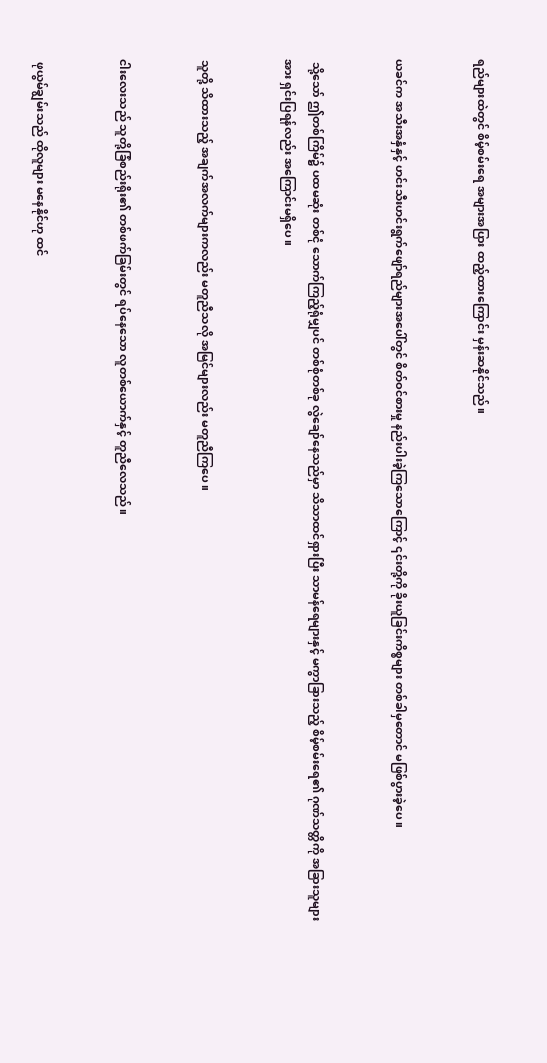ရည်များထဲတွင် စိမ့်စမ်းရေ အများအပြား ထည့်ထားကြောင်း မှန်းဆနိုင်သည်။


ယခင်က အသီးအနှံနှင့် ဟင်းသီးဟင်းရွက်ဖျော်ရည်များအပေါ်တွင် စိတ်ဝင်စားမှု နည်းပါးခဲ့ကြသောကြောင့် ၎င်းတို့ကို ခိုးယူခြင်းကိစ္စများ တစ်ခါမှတောင် မဖြစ်ပွားခဲ့ပေ။


 သို့သော် ဤတစ်ကြိမ်၌ ပထမဆုံး တစ်ငုံ သောက်ကြည့်ရုံမျှပင် တစ်စုံတစ်ခု လွဲချော်နေသည်မှာ သိသာထင်ရှားပြီး သာမန်ရေများနှင့် မကွာခြားသည့် စိမ့်စမ်းရေ၏ ဂုဏ်သတ္တိကို အခြားသူများအား ရှင်းပြရန်လည်း အကြောင်းမရှိပေ။


သူတို့ သိထားသည့် အချက်အလက်များကလည်း မတူညီသလို အမြင်များလည်း မတူညီ‌ကြပေ။


ငါးလေးသည် သူတို့ခြံစည်းရိုး၏ တစ်ဖက်ခြမ်းတွင် ရပ်နေသော လူတစ်ယောက်နှင့် တူညီလေသည်။


 ဖုယွမ်ချွမ်းသည် ထိုလူများ မနေနိုင်ဟု ထင်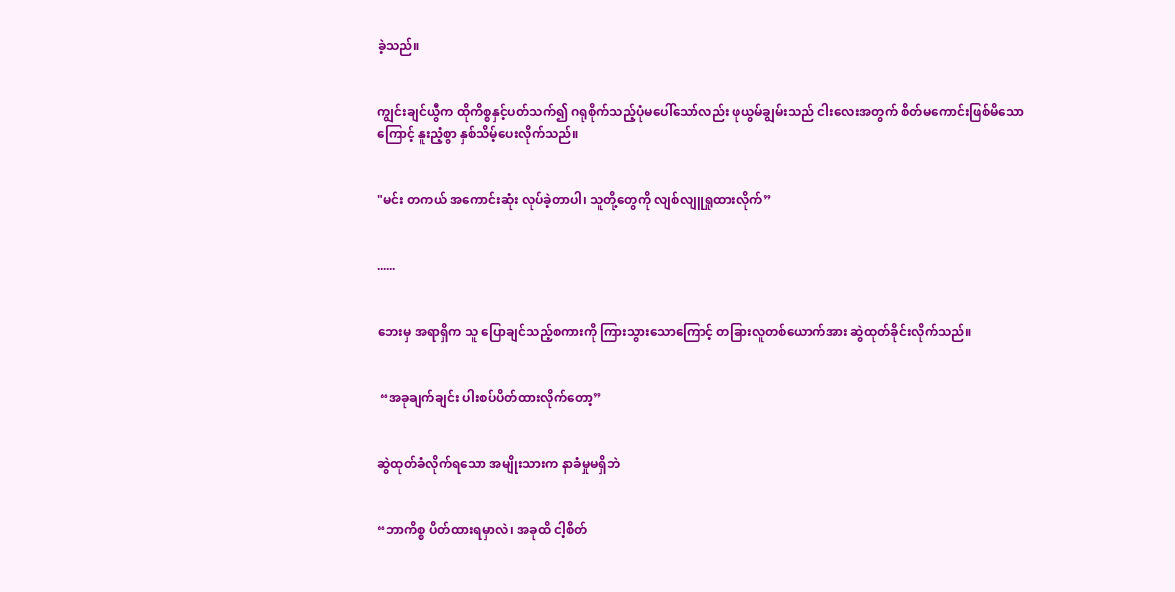ခဲ့သည်။


ကျွင်းချင်ယွီက ထိုကိစ္စနှင့်ပတ်သက်၍ ဂရုစိုက်သည့်ပုံမပေါ်သော်လည်း ဖုယွမ်ချွမ်းသည် ငါး‌လေးအတွက် စိတ်မကောင်းဖြစ်မိသောကြောင့် နူးညံ့စွာ နှစ်သိမ့်ပေးလိုက်သည်။


"မင်း တကယ် အကောင်းဆုံး လုပ်ခဲ့တာပါ၊ သူတို့တွေကို လျစ်လျူရှုထားလိုက်”


......


ဘေးမှ အရာရှိက သူ ပြောချင်သည့်စကားကို ကြားသွားသောကြောင့် တခြားလူတစ်ယောက်အား ဆွဲထုတ်ခိုင်းလိုက်သည်။


 “အခုချက်ချင်း ပါးစပ်ပိတ်ထားလိုက်တော့”


ဆွဲထုတ်ခံလိုက်ရသော အမျိုးသားက နာခံမှုမရှိဘဲ


“ဘာကိစ္စ ပိတ်ထားရမှာလဲ၊ အခုထိ ငါ့စိတ်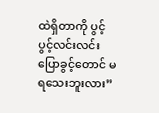ထဲရှိတာကို ပွင့်ပွင့်လင်းလင်း ပြောခွင့်တောင် မရသေးဘူးလား”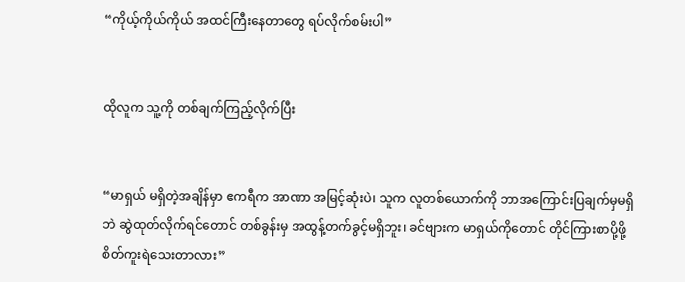“ကိုယ့်ကိုယ်ကိုယ် အထင်ကြီးနေတာတွေ ရပ်လိုက်စမ်းပါ”


ထိုလူက သူ့ကို တစ်ချက်ကြည့်လိုက်ပြီး


“မာရှယ် မရှိတဲ့အချိန်မှာ ဧကရီက အာဏာ အမြင့်ဆုံးပဲ၊ သူက လူတစ်ယောက်ကို ဘာအကြောင်းပြချက်မှမရှိဘဲ ဆွဲထုတ်လိုက်ရင်တောင် တစ်ခွန်းမှ အထွန့်တက်ခွင့်မရှိဘူး၊ ခင်ဗျားက မာရှယ်ကိုတောင် တိုင်ကြားစာပို့ဖို့ စိတ်ကူးရဲသေးတာလား”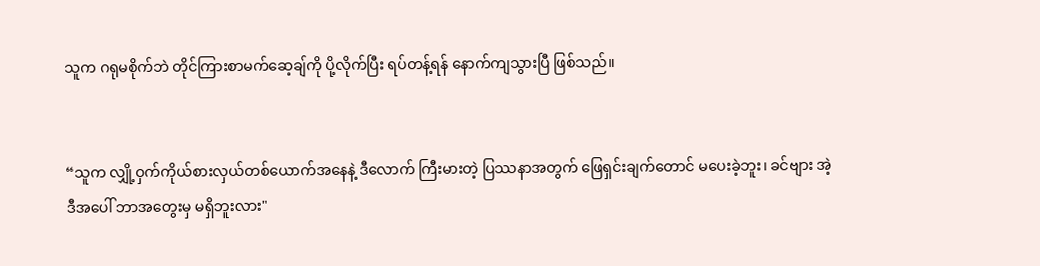သူက ဂရုမစိုက်ဘဲ တိုင်ကြားစာမက်ဆေ့ချ်ကို ပို့လိုက်ပြီး ရပ်တန့်ရန် နောက်ကျသွားပြီ ဖြစ်သည်။


“သူက လျှို့ဝှက်ကိုယ်စားလှယ်တစ်ယောက်အနေနဲ့ ဒီလောက် ကြီးမားတဲ့ ပြဿနာအတွက် ဖြေရှင်းချက်တောင် မပေးခဲ့ဘူး၊ ခင်ဗျား အဲ့ဒီအပေါ် ဘာအတွေးမှ မရှိဘူးလား"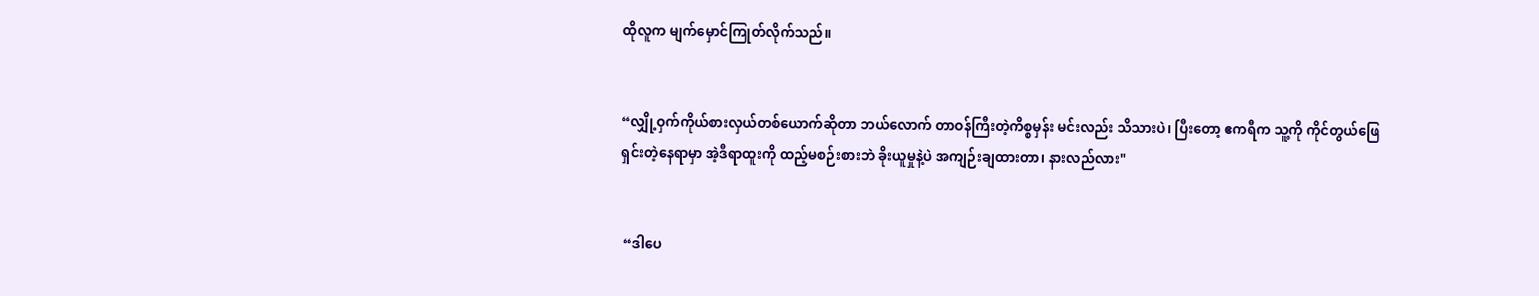ထိုလူက မျက်မှောင်ကြုတ်လိုက်သည်။


“လျှို့ဝှက်ကိုယ်စားလှယ်တစ်ယောက်ဆိုတာ ဘယ်လောက် တာဝန်ကြီးတဲ့ကိစ္စမှန်း မင်းလည်း သိသားပဲ၊ ပြီးတော့ ဧကရီက သူ့ကို ကိုင်တွယ်ဖြေရှင်းတဲ့နေရာမှာ အဲ့ဒီရာထူးကို ထည့်မစဉ်းစားဘဲ ခိုးယူမှုနဲ့ပဲ အကျဉ်းချထားတာ၊ နားလည်လား"


 “ဒါပေ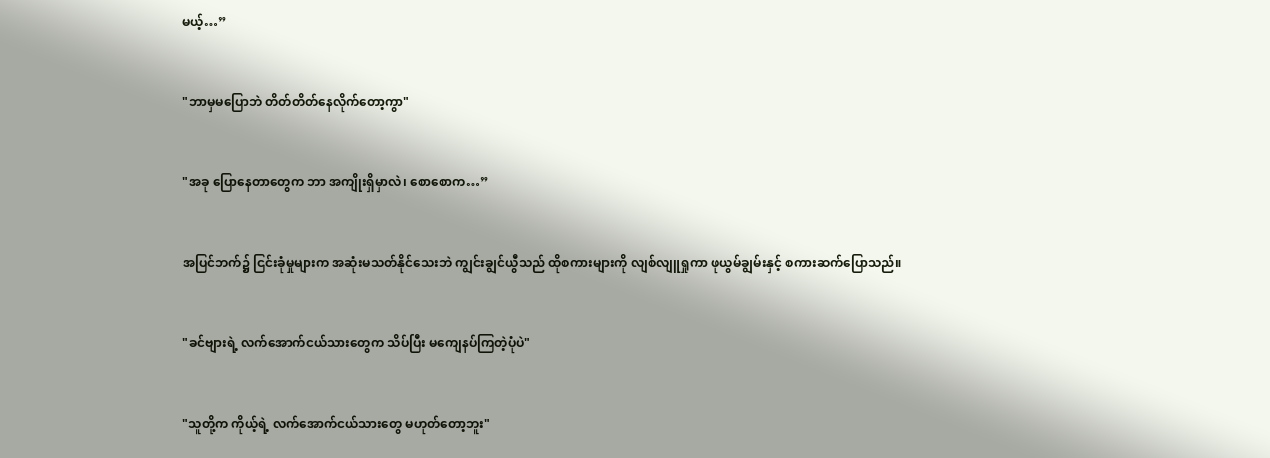မယ့်…”


"ဘာမှမပြောဘဲ တိတ်တိတ်နေလိုက်တော့ကွာ"


"အခု ပြောနေတာတွေက ဘာ အကျိုးရှိမှာလဲ၊ စောစောက…”


အပြင်ဘက်၌ ငြင်းခုံမှုများက အဆုံးမသတ်နိုင်သေးဘဲ ကျွင်းချွင်ယွီသည် ထိုစကားများကို လျစ်လျူရှုကာ ဖုယွမ်ချွမ်းနှင့် စကားဆက်ပြောသည်။


"ခင်ဗျားရဲ့ လက်အောက်ငယ်သားတွေက သိပ်ပြီး မကျေနပ်ကြတဲ့ပုံပဲ"


"သူတို့က ကိုယ့်ရဲ့ လက်အောက်ငယ်သားတွေ မဟုတ်တော့ဘူး"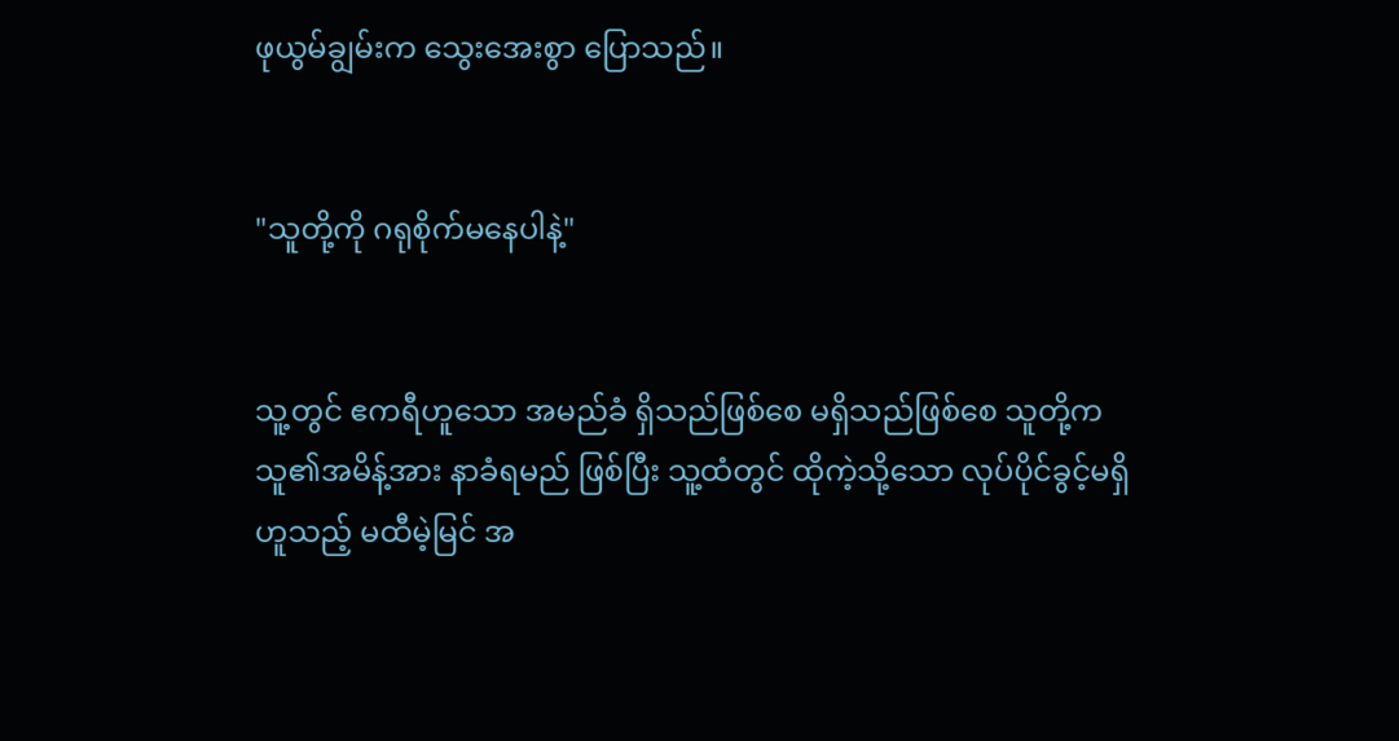ဖုယွမ်ချွမ်းက သွေးအေးစွာ ပြောသည်။


"သူတို့ကို ဂရုစိုက်မနေပါနဲ့"


သူ့တွင် ဧကရီဟူသော အမည်ခံ ရှိသည်ဖြစ်စေ မရှိသည်ဖြစ်စေ သူတို့က သူ၏အမိန့်အား နာခံရမည် ဖြစ်ပြီး သူ့ထံတွင် ထိုကဲ့သို့သော လုပ်ပိုင်ခွင့်မရှိ ဟူသည့် မထီမဲ့မြင် အ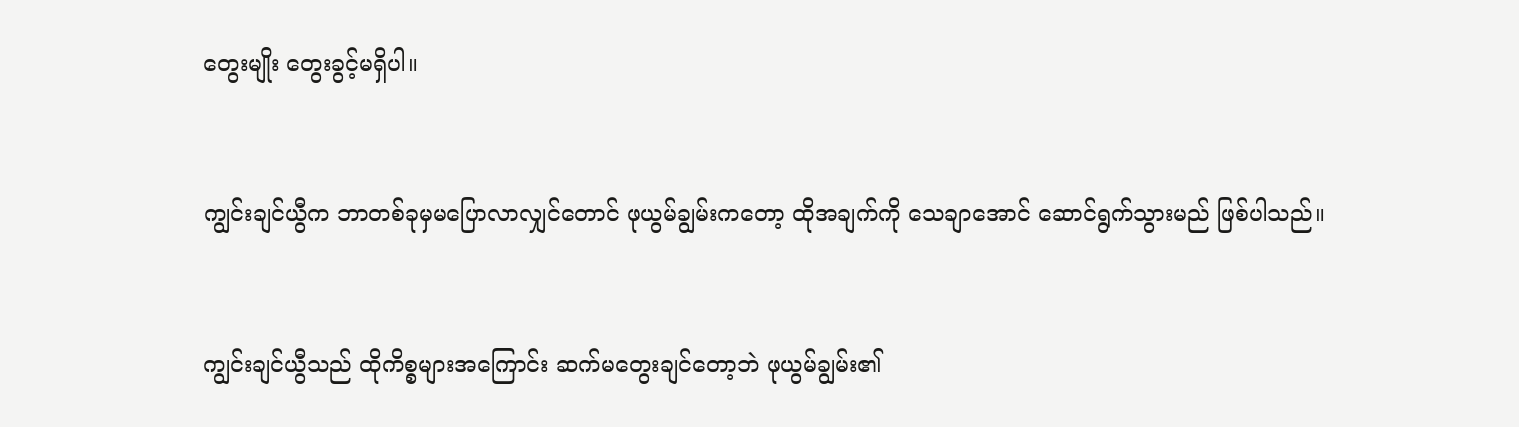တွေးမျိုး တွေးခွင့်မရှိပါ။


ကျွင်းချင်ယွီက ဘာတစ်ခုမှမပြောလာလျှင်တောင် ဖုယွမ်ချွမ်းကတော့ ထိုအချက်ကို သေချာအောင် ဆောင်ရွက်သွားမည် ဖြစ်ပါသည်။


ကျွင်းချင်ယွီသည် ထိုကိစ္စများအကြောင်း ဆက်မတွေးချင်တော့ဘဲ ဖုယွမ်ချွမ်း၏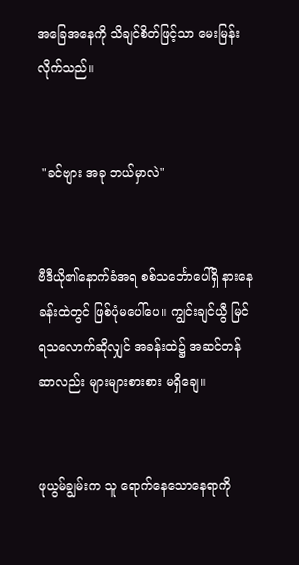အခြေအနေကို သိချင်စိတ်ဖြင့်သာ မေးမြန်းလိုက်သည်။


 "ခင်ဗျား အခု ဘယ်မှာလဲ"


ဗီဒီယို၏နောက်ခံအရ စစ်သင်္ဘောပေါ်ရှိ နားနေခန်းထဲတွင် ဖြစ်ပုံမပေါ်ပေ။ ကျွင်းချင်ယွီ မြင်ရသလောက်ဆိုလျှင် အခန်းထဲ၌ အဆင်တန်ဆာလည်း များများစားစား မရှိချေ။


ဖုယွမ်ချွမ်းက သူ ရောက်နေသောနေရာကို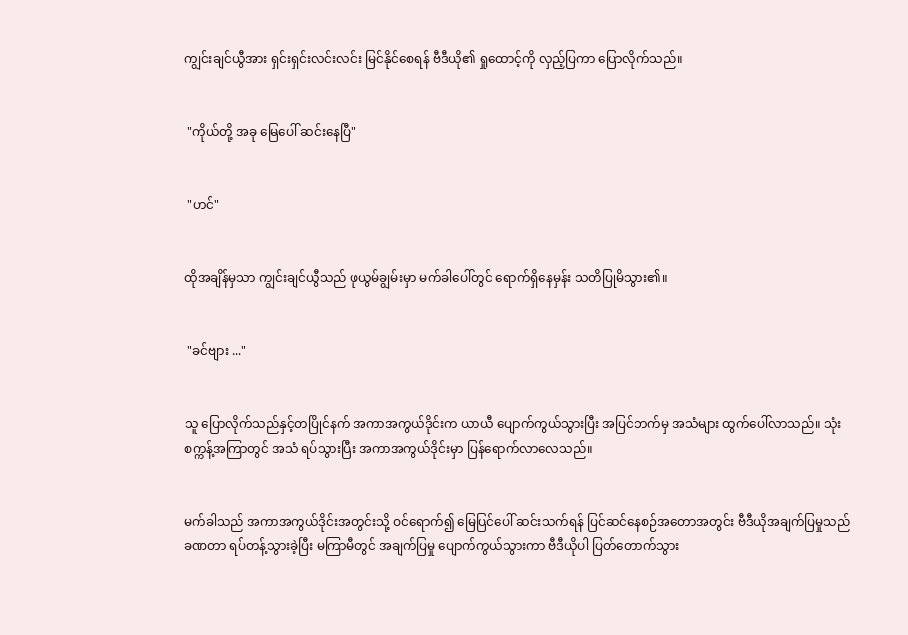ကျွင်းချင်ယွီအား ရှင်းရှင်းလင်းလင်း မြင်နိုင်စေရန် ဗီဒီယို၏ ရှုထောင့်ကို လှည့်ပြကာ ပြောလိုက်သည်။


 "ကိုယ်တို့ အခု မြေပေါ် ဆင်းနေပြီ"


 "ဟင်"


ထိုအချိန်မှသာ ကျွင်းချင်ယွီသည် ဖုယွမ်ချွမ်းမှာ မက်ခါပေါ်တွင် ရောက်ရှိနေမှန်း သတိပြုမိသွား၏။


 "ခင်ဗျား ..."


သူ ပြောလိုက်သည်နှင့်တပြိုင်နက် အကာအကွယ်ဒိုင်းက ယာယီ ပျောက်ကွယ်သွားပြီး အပြင်ဘက်မှ အသံများ ထွက်ပေါ်လာသည်။ သုံးစက္ကန့်အကြာတွင် အသံ ရပ်သွားပြီး အကာအကွယ်ဒိုင်းမှာ ပြန်ရောက်လာလေသည်။


မက်ခါသည် အကာအကွယ်ဒိုင်းအတွင်းသို့ ဝင်ရောက်၍ မြေ‌ပြင်ပေါ် ဆင်းသက်ရန် ပြင်ဆင်နေစဉ်အတောအတွင်း ဗီဒီယိုအချက်ပြမှုသည် ခဏတာ ရပ်တန့်သွားခဲ့ပြီး မကြာမီတွင် အချက်ပြမှု ပျောက်ကွယ်သွားကာ ဗီဒီယိုပါ ပြတ်တောက်သွား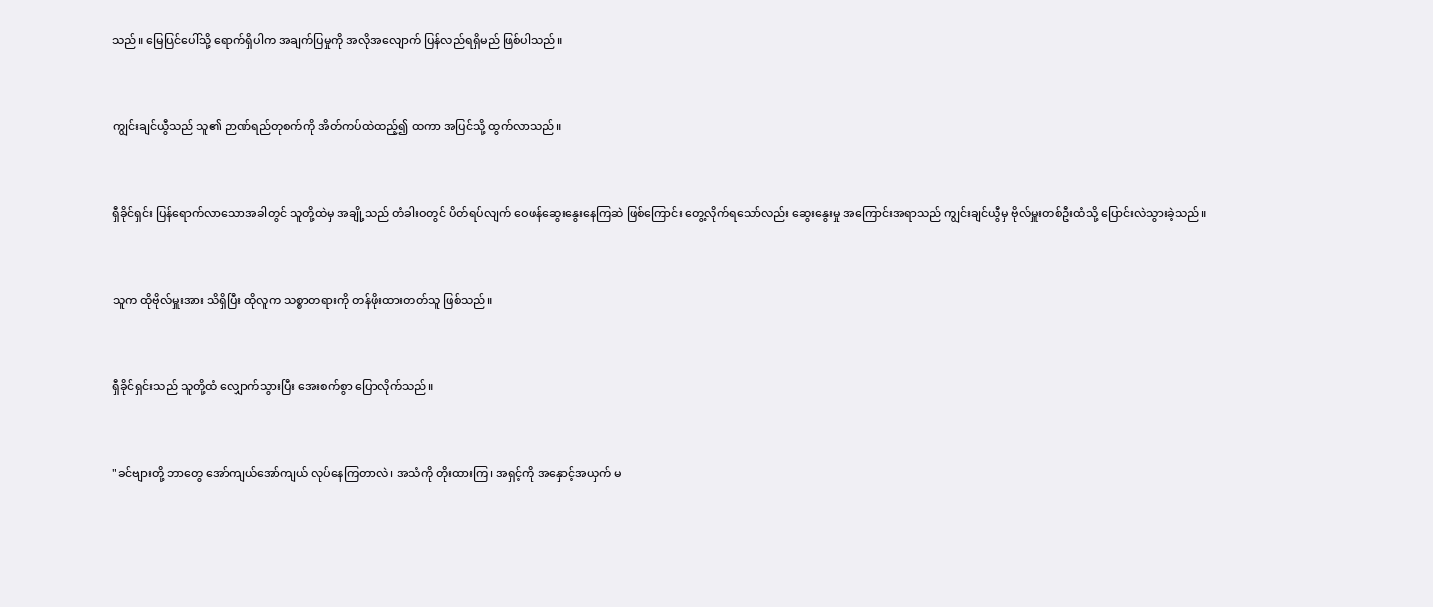သည်။ မြေပြင်ပေါ်သို့ ရောက်ရှိပါက အချက်ပြမှုကို အလိုအလျောက် ပြန်လည်ရရှိမည် ဖြစ်ပါသည်။


ကျွင်းချင်ယွီသည် သူ၏ ဉာဏ်ရည်တုစက်ကို အိတ်ကပ်ထဲထည့်၍ ထကာ အပြင်သို့ ထွက်လာသည်။


ရှီခိုင်ရှင်း ပြန်ရောက်လာသောအခါတွင် သူတို့ထဲမှ အချို့သည် တံခါးဝတွင် ပိတ်ရပ်လျက် ဝေဖန်ဆွေးနွေးနေကြဆဲ ဖြစ်ကြောင်း တွေ့လိုက်ရသော်လည်း ဆွေးနွေးမှု အကြောင်းအရာသည် ကျွင်းချင်ယွီမှ ဗိုလ်မှူးတစ်ဦးထံသို့ ပြောင်းလဲသွားခဲ့သည်။


သူက ထိုဗိုလ်မှူးအား သိရှိပြီး ထိုလူက သစ္စာတရားကို တန်ဖိုးထားတတ်သူ ဖြစ်သည်။


ရှီခိုင်ရှင်းသည် သူတို့ထံ လျှောက်သွားပြီး အေးစက်စွာ ပြောလိုက်သည်။


"ခင်ဗျားတို့ ဘာတွေ အော်ကျယ်အော်ကျယ် လုပ်နေကြတာလဲ၊ အသံကို တိုးထားကြ၊ အရှင့်ကို အနှောင့်အယှက် မ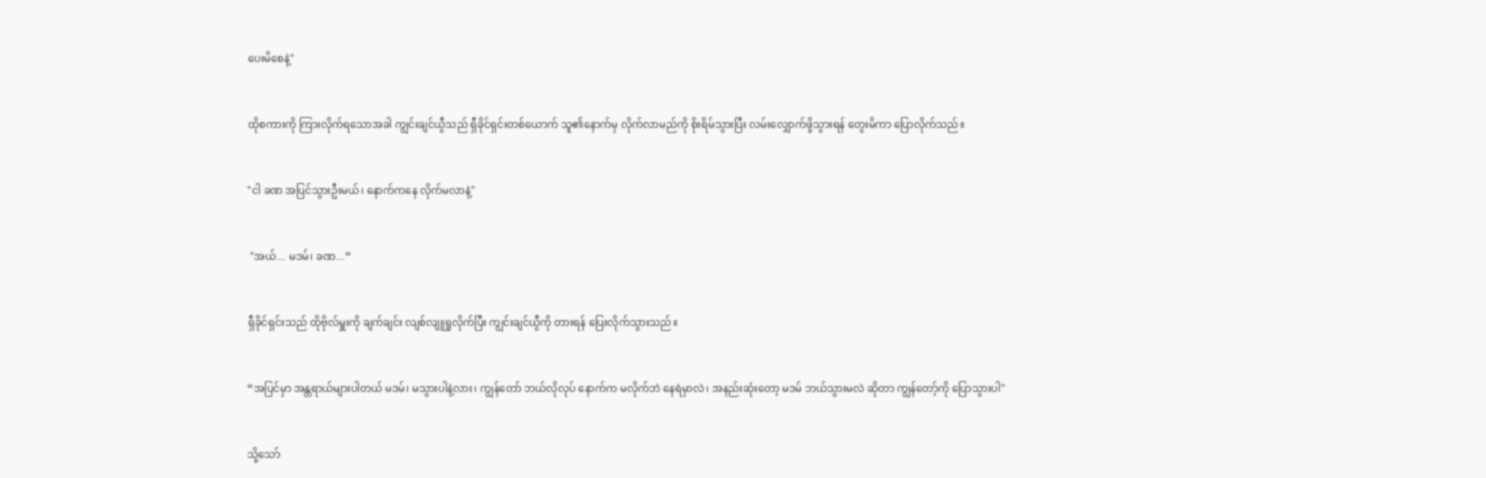ပေးမိစေနဲ့"


ထိုစကားကို ကြားလိုက်ရသောအခါ ကျွင်းချင်ယွီသည် ရှီခိုင်ရှင်းတစ်ယောက် သူ၏နောက်မှ လိုက်လာမည်ကို စိုးရိမ်သွားပြီး လမ်းလျှောက်ဖို့သွားရန် တွေးမိကာ ပြောလိုက်သည်။


"ငါ ခဏ အပြင်သွားဦးမယ်၊ နောက်ကနေ လိုက်မလာနဲ့"


 "အယ်... မဒမ်၊ ခဏ...”


ရှီခိုင်ရှင်းသည် ထိုဗိုလ်မှူးကို ချက်ချင်း လျစ်လျူရှုလိုက်ပြီး ကျွင်းချင်ယွီကို တားရန် ပြေးလိုက်သွားသည်။


“အပြင်မှာ အန္တရာယ်များပါတယ် မဒမ်၊ မသွားပါနဲ့လား၊ ကျွန်တော် ဘယ်လိုလုပ် နောက်က မလိုက်ဘဲ နေရဲမှာလဲ၊ အနည်းဆုံးတော့ မဒမ် ဘယ်သွားမလဲ ဆိုတာ ကျွန်တော့်ကို ပြောသွားပါ"


သို့သော်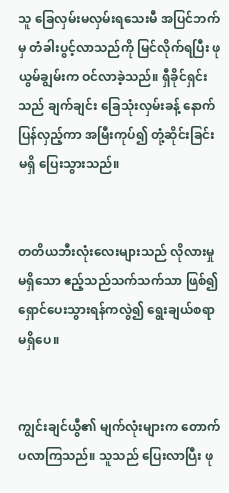သူ ခြေလှမ်းမလှမ်းရသေးမီ အပြင်ဘက်မှ တံခါးပွင့်လာသည်ကို မြင်လိုက်ရပြီး ဖုယွမ်ချွမ်းက ဝင်လာခဲ့သည်။ ရှီခိုင်ရှင်းသည် ချက်ချင်း ခြေသုံးလှမ်းခန့် နောက်ပြန်လှည့်ကာ အမြီးကုပ်၍ တုံ့ဆိုင်းခြင်းမရှိ ပြေးသွားသည်။


တတိယဘီးလုံးလေးများသည် လိုလားမှုမရှိသော ဧည့်သည်သက်သက်သာ ဖြစ်၍ ရှောင်ပေးသွားရန်ကလွဲ၍ ရွေးချယ်စရာမရှိပေ။


ကျွင်းချင်ယွီ၏ မျက်လုံးများက တောက်ပလာကြသည်။ သူသည် ပြေးလာပြီး ဖု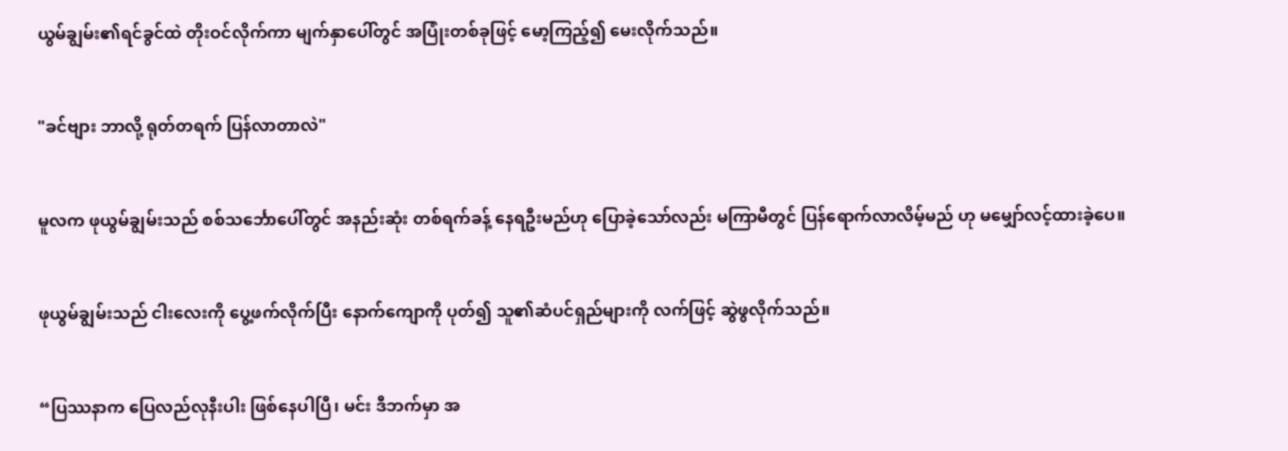ယွမ်ချွမ်း၏ရင်ခွင်ထဲ တိုးဝင်လိုက်ကာ မျက်နှာပေါ်တွင် အပြုံးတစ်ခုဖြင့် မော့ကြည့်၍ မေးလိုက်သည်။


"ခင်ဗျား ဘာလို့ ရုတ်တရက် ပြန်လာတာလဲ"


မူလက ဖုယွမ်ချွမ်းသည် စစ်သင်္ဘောပေါ်တွင် အနည်းဆုံး တစ်ရက်ခန့် နေရဦးမည်ဟု ပြောခဲ့သော်လည်း မကြာမီတွင် ပြန်ရောက်လာလိမ့်မည် ဟု မမျှော်လင့်ထားခဲ့ပေ။


ဖုယွမ်ချွမ်းသည် ငါးလေးကို ပွေ့ဖက်လိုက်ပြီး နောက်ကျောကို ပုတ်၍ သူ၏ဆံပင်ရှည်များကို လက်ဖြင့် ဆွဲဖွလိုက်သည်။


“ပြဿနာက ပြေလည်လုနီးပါး ဖြစ်နေပါပြီ၊ မင်း ဒီဘက်မှာ အ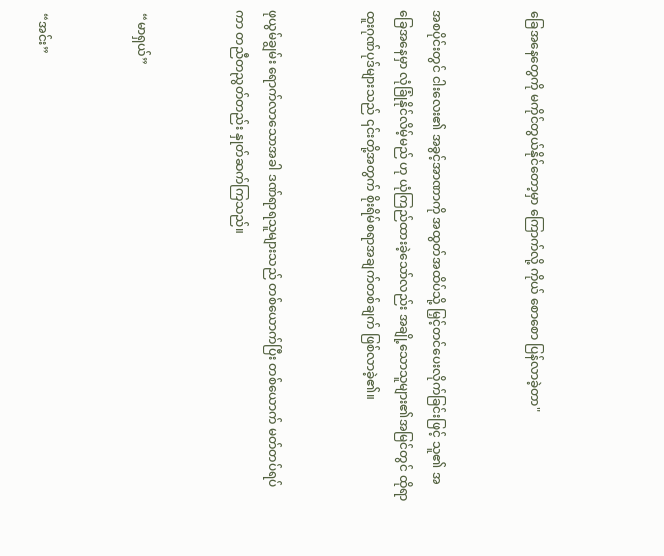ခြေအနေတွေကို မကိုင်တွယ်နိုင်တော့မှာ ကြောက်လို့ ကိုယ် စောစော ပြန်လာခဲ့တာ"


အစပိုင်းတွင် ငါးလေး၏ အခွင့်အာဏာကို အထွတ်အထိပ်သို့ မြှင့်တင်ပေးလိုက်ခြင်းဖြင့် သူ၏ အခြေအနေမှာ လုံခြုံနိုင်လိမ့်မည် ဟု ယုံကြည်ထားခဲ့သော်လည်း အချို့သောသူများ၏အမြင်တွင် ထိုရာထူးဂုဏ်ပုဒ်များသည် ၎င်းတို့အတွက် စိုးရိမ်စရာအချက်တစ်ချက် ဖြစ်လာခဲ့၏။


ဖုယွမ်ချွမ်း ရောက်လာသောအခါ ဒဏ်ရာရသူများသည် တစ်ယောက်ပြီး တစ်ယောက် မတ်တပ်ရပ်ကာ တညီတညွတ်တည်း နှုတ်ဆက်ကြသည်။


 “မာရှယ်”


 “အင်း”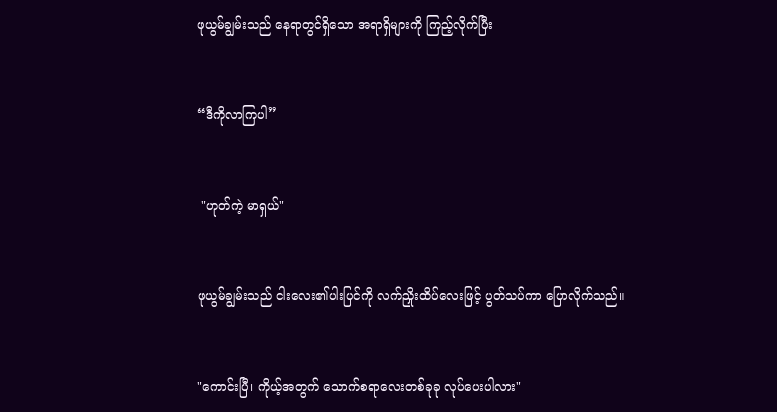ဖုယွမ်ချွမ်းသည် နေရာတွင်ရှိသော အရာရှိများကို ကြည့်လိုက်ပြီး


“ဒီကိုလာကြပါ”


 "ဟုတ်ကဲ့ မာရှယ်"


ဖုယွမ်ချွမ်းသည် ငါးလေး၏ပါးပြင်ကို လက်ညှိုးထိပ်လေးဖြင့် ပွတ်သပ်ကာ ပြောလိုက်သည်။


"ကောင်းပြီ၊ ကိုယ့်အတွက် သောက်စရာလေးတစ်ခုခု လုပ်ပေးပါလား"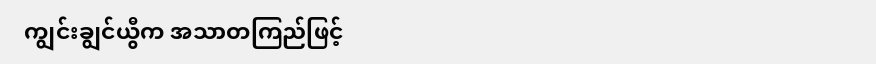ကျွင်းချွင်ယွီက အသာတကြည်ဖြင့်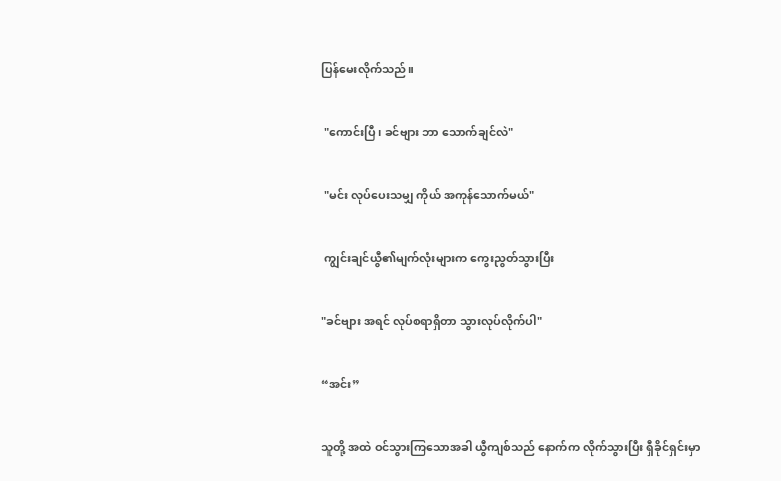ပြန်မေးလိုက်သည်။


 "ကောင်းပြီ၊ ခင်ဗျား ဘာ သောက်ချင်လဲ"


 "မင်း လုပ်ပေးသမျှ ကိုယ် အကုန်သောက်မယ်"


 ကျွင်းချင်ယွီ၏မျက်လုံးများက ကွေးညွတ်သွားပြီး


"ခင်ဗျား အရင် လုပ်စရာရှိတာ သွားလုပ်လိုက်ပါ"


“အင်း”


သူတို့ အထဲ ဝင်သွားကြသောအခါ ယွီကျစ်သည် နောက်က လိုက်သွားပြီး ရှီခိုင်ရှင်းမှာ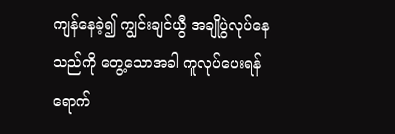ကျန်နေခဲ့၍ ကျွင်းချင်ယွီ အချိုပွဲလုပ်နေသည်ကို တွေ့သောအခါ ကူလုပ်ပေးရန် ရောက်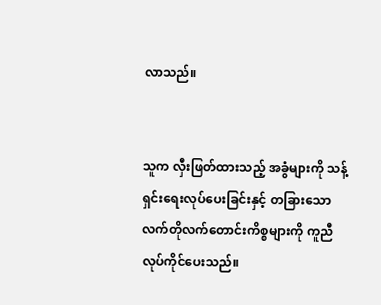လာသည်။


သူက လှီးဖြတ်ထားသည့် အခွံများကို သန့်ရှင်းရေးလုပ်ပေးခြင်းနှင့် တခြားသော လက်တိုလက်တောင်းကိစ္စများကို ကူညီလုပ်ကိုင်ပေးသည်။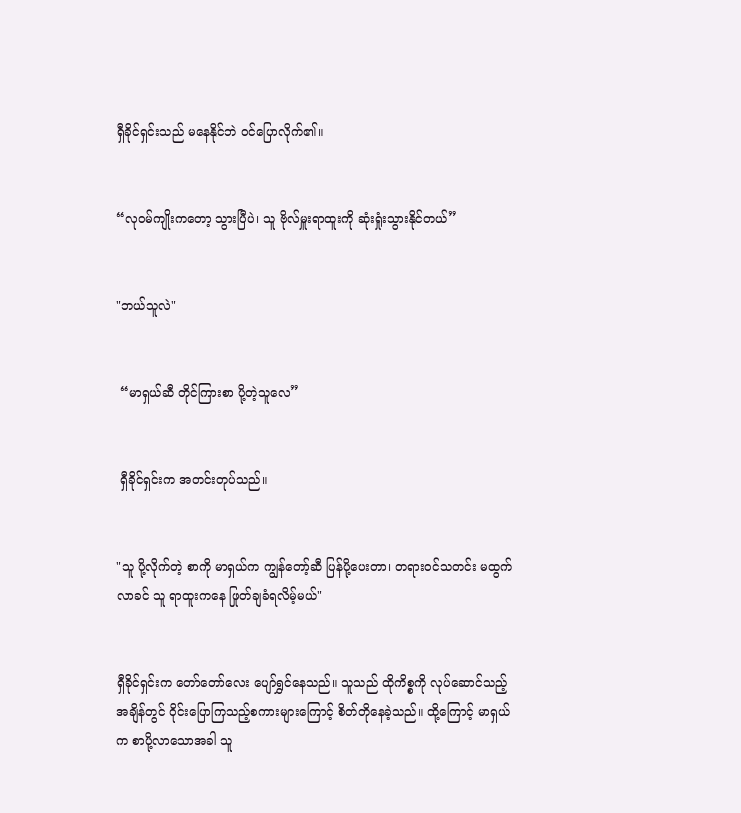ရှီခိုင်ရှင်းသည် မနေနိုင်ဘဲ ဝင်ပြောလိုက်၏။


“လုဝမ်ကျိုးကတော့ သွားပြီပဲ၊ သူ ဗိုလ်မှူးရာထူးကို ဆုံးရှုံးသွားနိုင်တယ်”


"ဘယ်သူလဲ"


 “မာရှယ်ဆီ တိုင်ကြားစာ ပို့တဲ့သူလေ”


 ရှီခိုင်ရှင်းက အတင်းတုပ်သည်။


"သူ ပို့လိုက်တဲ့ စာကို မာရှယ်က ကျွန်တော့်ဆီ ပြန်ပို့ပေးတာ၊ တရားဝင်သတင်း မထွက်လာခင် သူ ရာထူးကနေ ဖြုတ်ချခံရလိမ့်မယ်"


ရှီခိုင်ရှင်းက တော်တော်လေး ပျော်ရွှင်နေသည်။ သူသည် ထိုကိစ္စကို လုပ်ဆောင်သည့်အချိန်တွင် ဝိုင်းပြောကြသည့်စကားများကြောင့် စိတ်တိုနေခဲ့သည်။ ထို့ကြောင့် မာရှယ်က စာပို့လာသောအခါ သူ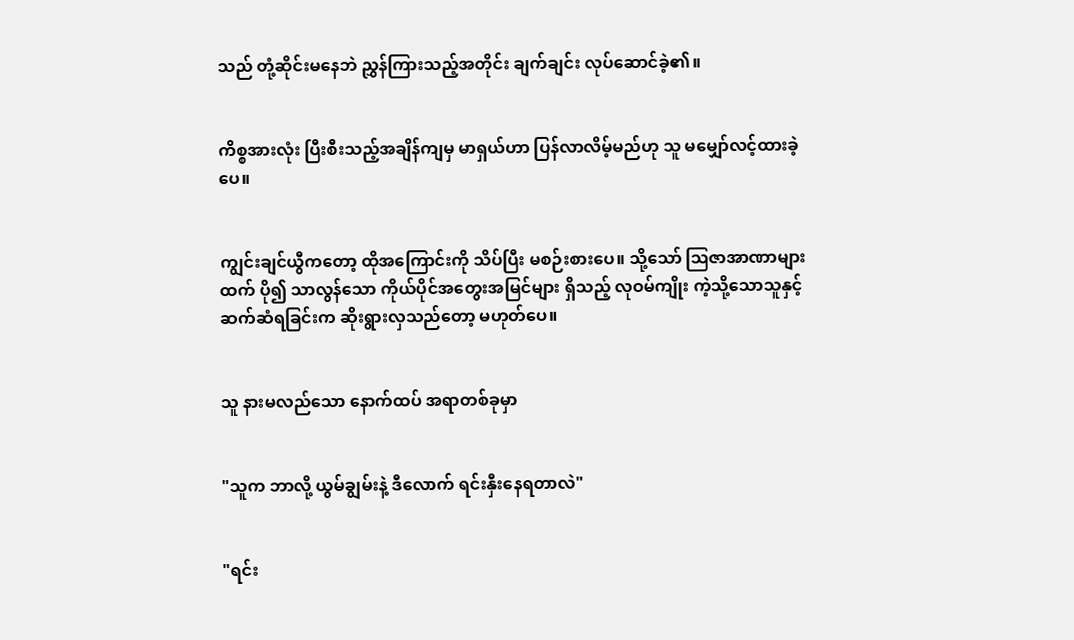သည် တုံ့ဆိုင်းမနေဘဲ ညွှန်ကြားသည့်အတိုင်း ချက်ချင်း လုပ်ဆောင်ခဲ့၏။


ကိစ္စအားလုံး ပြီးစီးသည့်အချိန်ကျမှ မာရှယ်ဟာ ပြန်လာလိမ့်မည်ဟု သူ မမျှော်လင့်ထားခဲ့ပေ။


ကျွင်းချင်ယွီကတော့ ထိုအကြောင်းကို သိပ်ပြီး မစဉ်းစားပေ။ သို့သော် ဩဇာအာဏာများထက် ပို၍ သာလွန်သော ကိုယ်ပိုင်အတွေးအမြင်များ ရှိသည့် လုဝမ်ကျိုး ကဲ့သို့သောသူနှင့် ဆက်ဆံရခြင်းက ဆိုးရွားလှသည်တော့ မဟုတ်ပေ။


သူ နားမလည်သော နောက်ထပ် အရာတစ်ခုမှာ


"သူက ဘာလို့ ယွမ်ချွမ်းနဲ့ ဒီလောက် ရင်းနှီးနေရတာလဲ"


"ရင်း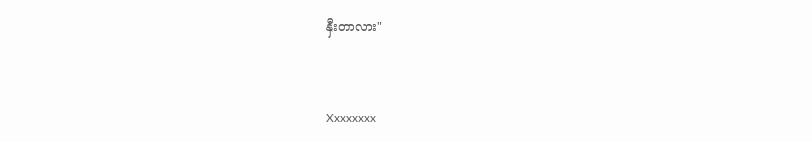နှီးတာလား"


Xxxxxxxx